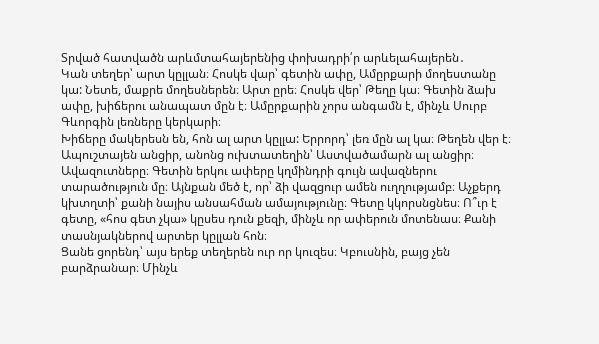Տրված հատվածն արևմտահայերենից փոխադրի՛ր արևելահայերեն․
Կան տեղեր՝ արտ կըլլան։ Հոսկե վար՝ գետին ափը, Ամըրքարի մողեստանը կա: Նետե, մաքրե մողեսներեն։ Արտ ըրե։ Հոսկե վեր՝ Թեղը կա։ Գետին ձախ ափը, խիճերու անապատ մըն է։ Ամըրքարին չորս անգամն է, մինչև Սուրբ Գևորգին լեռները կերկարի։
Խիճերը մակերեսն են, հոն ալ արտ կըլլա: Երրորդ՝ լեռ մըն ալ կա։ Թեղեն վեր է։ Ապուշտայեն անցիր, անոնց ուխտատեղին՝ Աստվածամարն ալ անցիր։ Ավազուտները։ Գետին երկու ափերը կղմինդրի գույն ավազներու տարածություն մը։ Այնքան մեծ է, որ՝ ձի վազցուր ամեն ուղղությամբ։ Աչքերդ կխտղտի՝ քանի նայիս անսահման ամայությունը։ Գետը կկորսնցնես։ Ո՞ւր է գետը, «հոս գետ չկա» կըսես դուն քեզի, մինչև որ ափերուն մոտենաս։ Քանի տասնյակներով արտեր կըլլան հոն։
Ցանե ցորենդ՝ այս երեք տեղերեն ուր որ կուզես։ Կբուսնին, բայց չեն բարձրանար։ Մինչև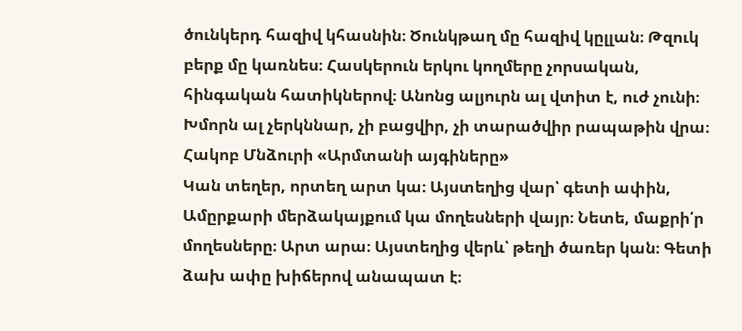ծունկերդ հազիվ կհասնին։ Ծունկթաղ մը հազիվ կըլլան։ Թզուկ բերք մը կառնես։ Հասկերուն երկու կողմերը չորսական, հինգական հատիկներով։ Անոնց ալյուրն ալ վտիտ է, ուժ չունի։ Խմորն ալ չերկննար, չի բացվիր, չի տարածվիր րապաթին վրա։
Հակոբ Մնձուրի «Արմտանի այգիները»
Կան տեղեր, որտեղ արտ կա։ Այստեղից վար՝ գետի ափին, Ամըրքարի մերձակայքում կա մողեսների վայր։ Նետե, մաքրի՛ր մողեսները։ Արտ արա։ Այստեղից վերև՝ թեղի ծառեր կան։ Գետի ձախ ափը խիճերով անապատ է։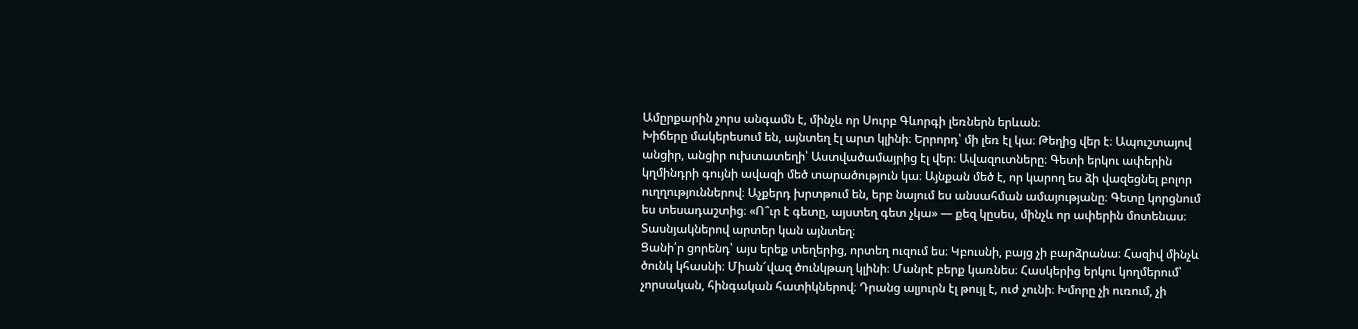Ամըրքարին չորս անգամն է, մինչև որ Սուրբ Գևորգի լեռներն երևան։
Խիճերը մակերեսում են, այնտեղ էլ արտ կլինի։ Երրորդ՝ մի լեռ էլ կա։ Թեղից վեր է։ Ապուշտայով անցիր, անցիր ուխտատեղի՝ Աստվածամայրից էլ վեր։ Ավազուտները։ Գետի երկու ափերին կղմինդրի գույնի ավազի մեծ տարածություն կա։ Այնքան մեծ է, որ կարող ես ձի վազեցնել բոլոր ուղղություններով։ Աչքերդ խրտթում են, երբ նայում ես անսահման ամայությանը։ Գետը կորցնում ես տեսադաշտից։ «Ո՞ւր է գետը, այստեղ գետ չկա» — քեզ կըսես, մինչև որ ափերին մոտենաս։ Տասնյակներով արտեր կան այնտեղ։
Ցանի՛ր ցորենդ՝ այս երեք տեղերից, որտեղ ուզում ես։ Կբուսնի, բայց չի բարձրանա։ Հազիվ մինչև ծունկ կհասնի։ Միան՜վազ ծունկթաղ կլինի։ Մանրէ բերք կառնես։ Հասկերից երկու կողմերում՝ չորսական, հինգական հատիկներով։ Դրանց ալյուրն էլ թույլ է, ուժ չունի։ Խմորը չի ուռում, չի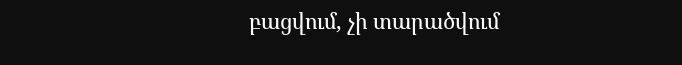բացվում, չի տարածվում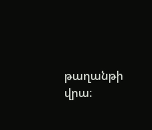թաղանթի վրա։